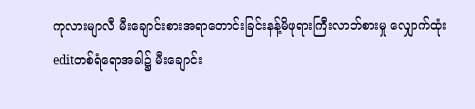ကုလားမျာလီ မီးချောင်းစားအရာတောင်းခြင်းနန့်မိဖုရားကြီးလာဘ်စားမှု လျှောက်ထုံး
editတစ်ရံရောအခါ၌ မီးချောင်း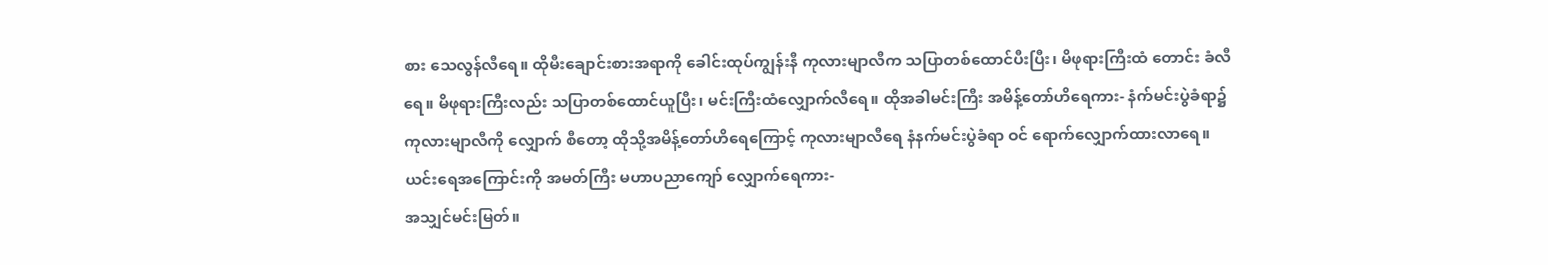စား သေလွန်လီရေ။ ထိုမီးချောင်းစားအရာကို ခေါင်းထုပ်ကျွန်းနီ ကုလားမျာလီက သပြာတစ်ထောင်ပီးပြီး၊ မိဖုရားကြီးထံ တောင်း ခံလီရေ။ မိဖုရားကြီးလည်း သပြာတစ်ထောင်ယူပြီး၊ မင်းကြီးထံလျှောက်လီရေ။ ထိုအခါမင်းကြီး အမိန့်တော်ဟိရေကား- နံက်မင်းပွဲခံရာ၌ ကုလားမျာလီကို လျှောက် စီတော့ ထိုသို့အမိန့်တော်ဟိရေကြောင့် ကုလားမျာလီရေ နံနက်မင်းပွဲခံရာ ဝင် ရောက်လျှောက်ထားလာရေ။ ယင်းရေအကြောင်းကို အမတ်ကြီး မဟာပညာကျော် လျှောက်ရေကား-
အသျှင်မင်းမြတ်။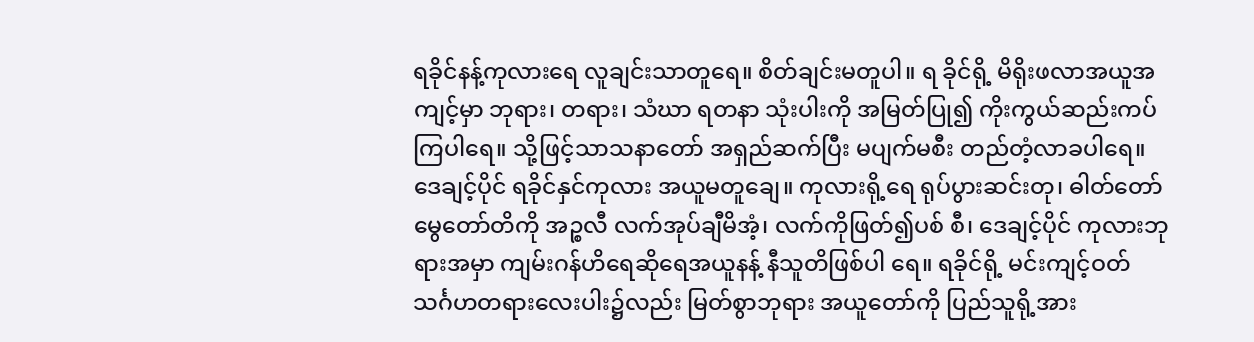ရခိုင်နန့်ကုလားရေ လူချင်းသာတူရေ။ စိတ်ချင်းမတူပါ။ ရ ခိုင်ရို့ မိရိုးဖလာအယူအကျင့်မှာ ဘုရား၊ တရား၊ သံဃာ ရတနာ သုံးပါးကို အမြတ်ပြု၍ ကိုးကွယ်ဆည်းကပ်ကြပါရေ။ သို့ဖြင့်သာသနာတော် အရှည်ဆက်ပြီး မပျက်မစီး တည်တံ့လာခပါရေ။ ဒေချင့်ပိုင် ရခိုင်နှင်ကုလား အယူမတူချေ။ ကုလားရို့ရေ ရုပ်ပွားဆင်းတု၊ ဓါတ်တော် မွေတော်တိကို အဉ္စလီ လက်အုပ်ချီမိအံ့၊ လက်ကိုဖြတ်၍ပစ် စီ၊ ဒေချင့်ပိုင် ကုလားဘုရားအမှာ ကျမ်းဂန်ဟိရေဆိုရေအယူနန့် နီသူတိဖြစ်ပါ ရေ။ ရခိုင်ရို့ မင်းကျင့်ဝတ် သင်္ဂဟတရားလေးပါး၌လည်း မြတ်စွာဘုရား အယူတော်ကို ပြည်သူရို့အား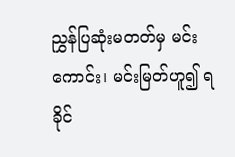ညွှန်ပြဆုံးမတတ်မှ မင်းကောင်း၊ မင်းမြတ်ဟူ၍ ရခိုင်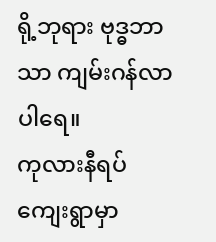ရို့ဘုရား ဗုဒ္ဓဘာ သာ ကျမ်းဂန်လာပါရေ။
ကုလားနီရပ်ကျေးရွာမှာ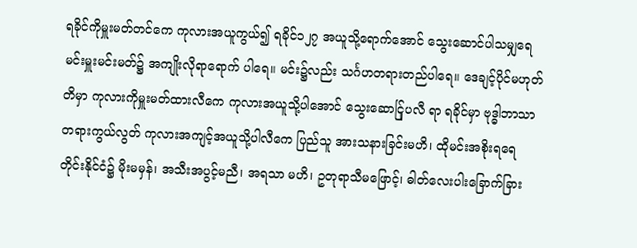ရခိုင်ကိုမှူးမတ်တင်ကေ ကုလားအယူကွယ်၍ ရခိုင်၁၂၇ အယူသို့ရောက်အောင် သွေးဆောင်ပါသမျှရေ မင်းမှူးမင်းမတ်၌ အကျိုးလိုရာရောက် ပါရေ။ မင်း၌လည်း သင်္ဂဟတရားတည်ပါရေ။ ဒေချင့်ပိုင်မဟုတ် တိမှာ ကုလားကိုမှူးမတ်ထားလီကေ ကုလားအယူသို့ပါအောင် သွေးဆောင်ြုပလီ ရာ ရခိုင်မှာ ဗုဒ္ဓါဘာသာတရားကွယ်လွတ် ကုလားအကျင့်အယူသို့ပါလီကေ ပြည်သူ အားသနားခြင်းမဟိ၊ ထိုမင်းအစိုးရရေ တိုင်းနိုင်ငံ၌ မိုးမမှန်၊ အသီးအပွင့်မညီ၊ အရသာ မဟိ၊ ဥတုရာသီမဖြောင့်၊ ဓါတ်လေးပါးခြောက်ခြား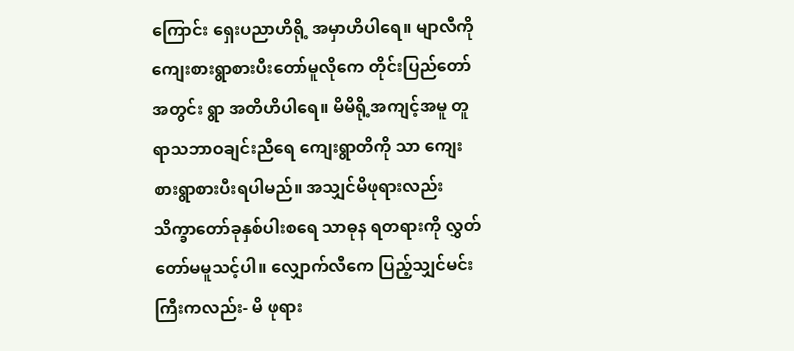ကြောင်း ရှေးပညာဟိရို့ အမှာဟိပါရေ။ မျာလီကို ကျေးစားရွာစားပီးတော်မူလိုကေ တိုင်းပြည်တော်အတွင်း ရွာ အတိဟိပါရေ။ မိမိရို့အကျင့်အမူ တူရာသဘာဝချင်းညီရေ ကျေးရွာတိကို သာ ကျေးစားရွာစားပီးရပါမည်။ အသျှင်မိဖုရားလည်း သိက္ခာတော်ခုနှစ်ပါးစရေ သာဓုန ရတရားကို လွှတ်တော်မမူသင့်ပါ။ လျှောက်လီကေ ပြည့်သျှင်မင်းကြီးကလည်း- မိ ဖုရား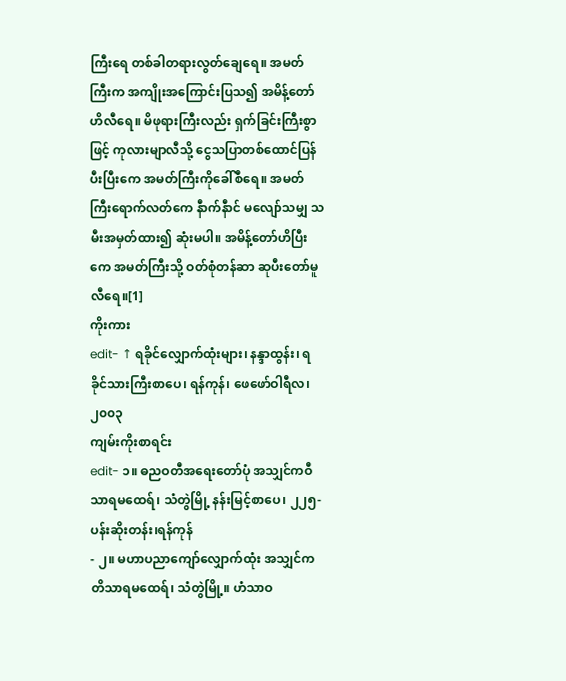ကြီးရေ တစ်ခါတရားလွတ်ချေရေ။ အမတ်ကြီးက အကျိုးအကြောင်းပြသ၍ အမိန့်တော်ဟိလီရေ။ မိဖုရားကြီးလည်း ရှက်ခြင်းကြီးစွာ ဖြင့် ကုလားမျာလီသို့ ငွေသပြာတစ်ထောင်ပြန်ပီးပြီးကေ အမတ်ကြီးကိုခေါ်စီရေ။ အမတ်ကြီးရောက်လတ်ကေ နီာက်နီာင် မလျော်သမျှ သမီးအမှတ်ထား၍ ဆုံးမပါ။ အမိန့်တော်ဟိပြီးကေ အမတ်ကြီးသို့ ဝတ်စုံတန်ဆာ ဆုပီးတော်မူလီရေ။[1]
ကိုးကား
edit- ↑ ရခိုင်လျှောက်ထုံးများ၊ နန္ဒာထွန်း၊ ရခိုင်သားကြီးစာပေ၊ ရန်ကုန်၊ ဖေဖော်ဝါရီလ၊ ၂၀၀၃
ကျမ်းကိုးစာရင်း
edit- ၁။ ဓညဝတီအရေးတော်ပုံ အသျှင်ကဝီသာရမထေရ်၊ သံတွဲမြို့ နန်းမြင့်စာပေ၊ ၂၂၅-ပန်းဆိုးတန်း၊ရန်ကုန်
- ၂။ မဟာပညာကျော်လျှောက်ထုံး အသျှင်ကတိသာရမထေရ်၊ သံတွဲမြို့။ ဟံသာဝ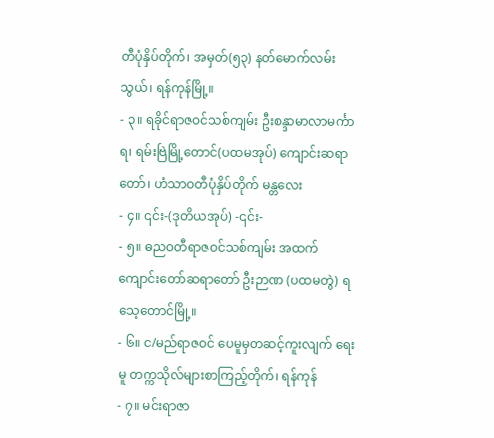တီပုံနှိပ်တိုက်၊ အမှတ်(၅၃) နတ်မောက်လမ်းသွယ်၊ ရန်ကုန်မြို့။
- ၃။ ရခိုင်ရာဇဝင်သစ်ကျမ်း ဦးစန္ဒာမာလာမင်္ကာရ၊ ရမ်းဗြဲမြို့တောင်(ပထမအုပ်) ကျောင်းဆရာတော်၊ ဟံသာဝတီပုံနှိပ်တိုက် မန္တလေး
- ၄။ ၎င်း-(ဒုတိယအုပ်) -၎င်း-
- ၅။ ဓညဝတီရာဇဝင်သစ်ကျမ်း အထက်ကျောင်းတော်ဆရာတော် ဦးဉာဏ (ပထမတွဲ) ရသေ့တောင်မြို့။
- ၆။ င/မည်ရာဇဝင် ပေမူမှတဆင့်ကူးလျက် ရေးမူ တက္ကသိုလ်များစာကြည့်တိုက်၊ ရန်ကုန်
- ၇။ မင်းရာဇာ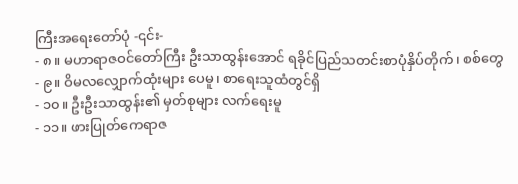ကြီးအရေးတော်ပုံ -၎င်း-
- ၈။ မဟာရာဇဝင်တော်ကြီး ဦးသာထွန်းအောင် ရခိုင်ပြည်သတင်းစာပုံနှိပ်တိုက်၊ စစ်တွေ
- ၉။ ဝိမလလျှောက်ထုံးများ ပေမူ၊ စာရေးသူထံတွင်ရှိ
- ၁၀။ ဦးဦးသာထွန်း၏ မှတ်စုများ လက်ရေးမူ
- ၁၁။ ဖားပြုတ်ကေရာဇ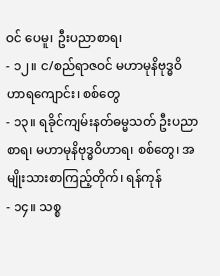ဝင် ပေမူ၊ ဦးပညာစာရ၊
- ၁၂။ င/စည်ရာဇဝင် မဟာမုနိဗုဒ္ဓဝိဟာရကျောင်း၊ စစ်တွေ
- ၁၃။ ရခိုင်ကျမ်းနတ်ဓမ္မသတ် ဦးပညာစာရ၊ မဟာမုနိဗုဒ္ဓဝိဟာရ၊ စစ်တွေ၊ အမျိုးသားစာကြည့်တိုက်၊ ရန်ကုန်
- ၁၄။ သစ္စ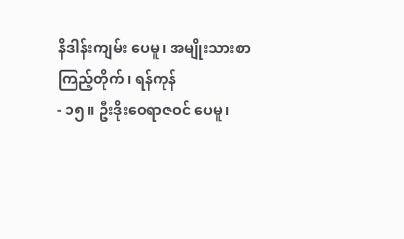နိဒါန်းကျမ်း ပေမူ၊ အမျိုးသားစာကြည့်တိုက်၊ ရန်ကုန်
- ၁၅။ ဦးဒိုးဝေရာဇဝင် ပေမူ၊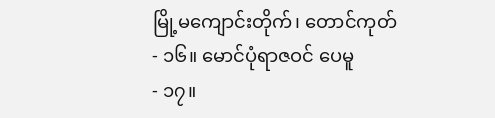မြို့မကျောင်းတိုက်၊ တောင်ကုတ်
- ၁၆။ မောင်ပုံရာဇဝင် ပေမူ
- ၁၇။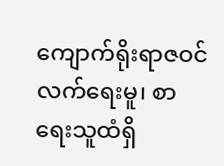ကျောက်ရိုးရာဇဝင် လက်ရေးမူ၊ စာရေးသူထံရှိ